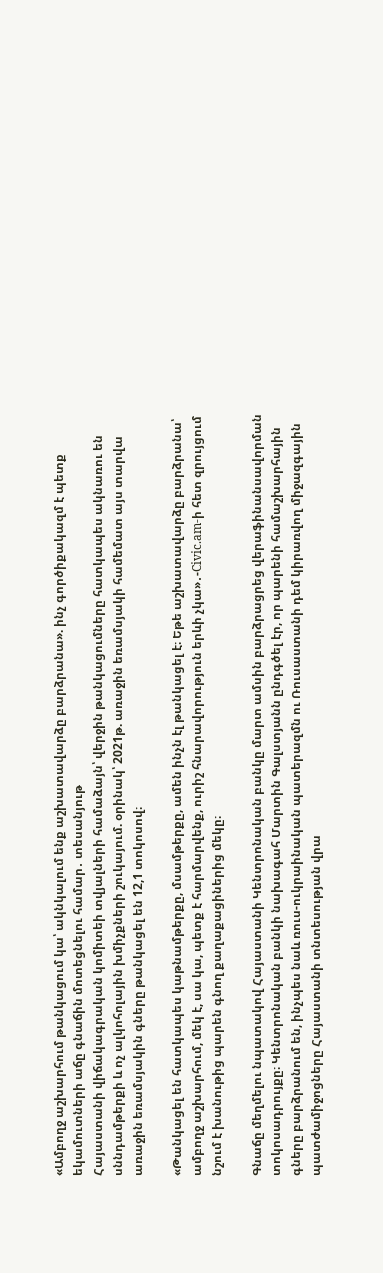«Ամբողջ աշխարհում թանկացում կա՝ ակնկալում ենք աշխատավարձը բարձրանա». ինչ գործիքակազմ է պետք եկամուտների աճը գնաճին մոտեցնելու համար․ տեսանյութ
Հայաստանի վիճակագրական կոմիտեի տվյալների համաձայն՝ վերջին թանկացումները հատկապես ակնառու են սննդամթերքի և ոչ ալկոհոլային խմիչքների շուկայում. օրինակ՝ 2021թ. առաջին եռամսյակի համեմատ այս տարվա առաջին եռամսյակին գները թանկացել են 12,1 տոկոսով։

«Թանկացել են հատկապես կաթնամթերքը, մսամթերքը, ամեն ինչն էլ թանկացել է։ Եթե աշխատավարձը բարձրանա՝ ամբողջ աշխարհում, մեկ է, սա կա, պետք է հարմարվենք, ուրիշ հնարավորություն երևի չկա»․-Civic.am-ի հետ զրույցում նշում է խանութից պարեն գնող քաղաքացիներից մեկը։

Գնաճը մեղմելու նպատակով Հայաստանի Կենտրոնական բանկը մարտ ամսին բարձրացրեց վերաֆինանսավորման տոկոսադրույքը։ Կենտրոնական բանկի նախագահ Մարտին Գալստյանն ընդգծել էր, որ պարենի համաշխարհային գները բարձրանում են, ինչպես նաև ռուս-ուկրաինական պատերազմն ու Ռուսաստանի դեմ կիրառվող միջազգային պատժամիջոցները Հայաստանի տնտեսության վրա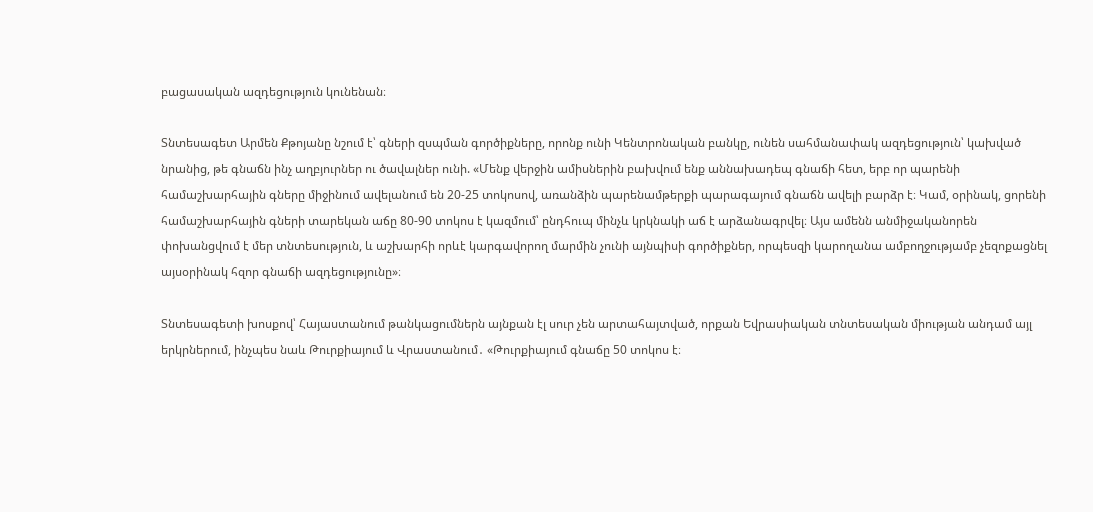բացասական ազդեցություն կունենան։

Տնտեսագետ Արմեն Քթոյանը նշում է՝ գների զսպման գործիքները, որոնք ունի Կենտրոնական բանկը, ունեն սահմանափակ ազդեցություն՝ կախված նրանից, թե գնաճն ինչ աղբյուրներ ու ծավալներ ունի. «Մենք վերջին ամիսներին բախվում ենք աննախադեպ գնաճի հետ, երբ որ պարենի համաշխարհային գները միջինում ավելանում են 20-25 տոկոսով, առանձին պարենամթերքի պարագայում գնաճն ավելի բարձր է։ Կամ, օրինակ, ցորենի համաշխարհային գների տարեկան աճը 80-90 տոկոս է կազմում՝ ընդհուպ մինչև կրկնակի աճ է արձանագրվել։ Այս ամենն անմիջականորեն փոխանցվում է մեր տնտեսություն, և աշխարհի որևէ կարգավորող մարմին չունի այնպիսի գործիքներ, որպեսզի կարողանա ամբողջությամբ չեզոքացնել այսօրինակ հզոր գնաճի ազդեցությունը»։

Տնտեսագետի խոսքով՝ Հայաստանում թանկացումներն այնքան էլ սուր չեն արտահայտված, որքան Եվրասիական տնտեսական միության անդամ այլ երկրներում, ինչպես նաև Թուրքիայում և Վրաստանում․ «Թուրքիայում գնաճը 50 տոկոս է։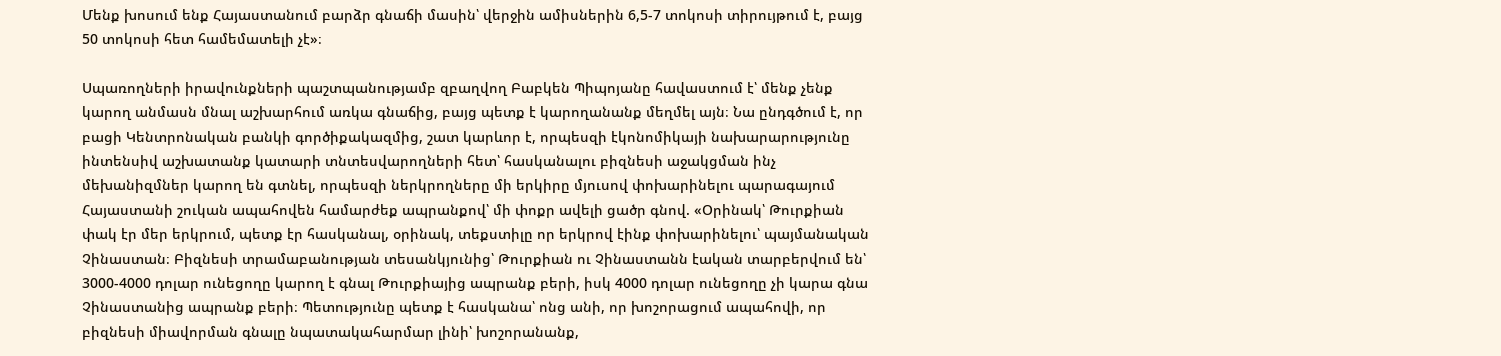Մենք խոսում ենք Հայաստանում բարձր գնաճի մասին՝ վերջին ամիսներին 6,5-7 տոկոսի տիրույթում է, բայց 50 տոկոսի հետ համեմատելի չէ»։

Սպառողների իրավունքների պաշտպանությամբ զբաղվող Բաբկեն Պիպոյանը հավաստում է՝ մենք չենք կարող անմասն մնալ աշխարհում առկա գնաճից, բայց պետք է կարողանանք մեղմել այն։ Նա ընդգծում է, որ բացի Կենտրոնական բանկի գործիքակազմից, շատ կարևոր է, որպեսզի էկոնոմիկայի նախարարությունը ինտենսիվ աշխատանք կատարի տնտեսվարողների հետ՝ հասկանալու բիզնեսի աջակցման ինչ մեխանիզմներ կարող են գտնել, որպեսզի ներկրողները մի երկիրը մյուսով փոխարինելու պարագայում  Հայաստանի շուկան ապահովեն համարժեք ապրանքով՝ մի փոքր ավելի ցածր գնով. «Օրինակ՝ Թուրքիան փակ էր մեր երկրում, պետք էր հասկանալ, օրինակ, տեքստիլը որ երկրով էինք փոխարինելու՝ պայմանական Չինաստան։ Բիզնեսի տրամաբանության տեսանկյունից՝ Թուրքիան ու Չինաստանն էական տարբերվում են՝ 3000-4000 դոլար ունեցողը կարող է գնալ Թուրքիայից ապրանք բերի, իսկ 4000 դոլար ունեցողը չի կարա գնա Չինաստանից ապրանք բերի։ Պետությունը պետք է հասկանա՝ ոնց անի, որ խոշորացում ապահովի, որ բիզնեսի միավորման գնալը նպատակահարմար լինի՝ խոշորանանք,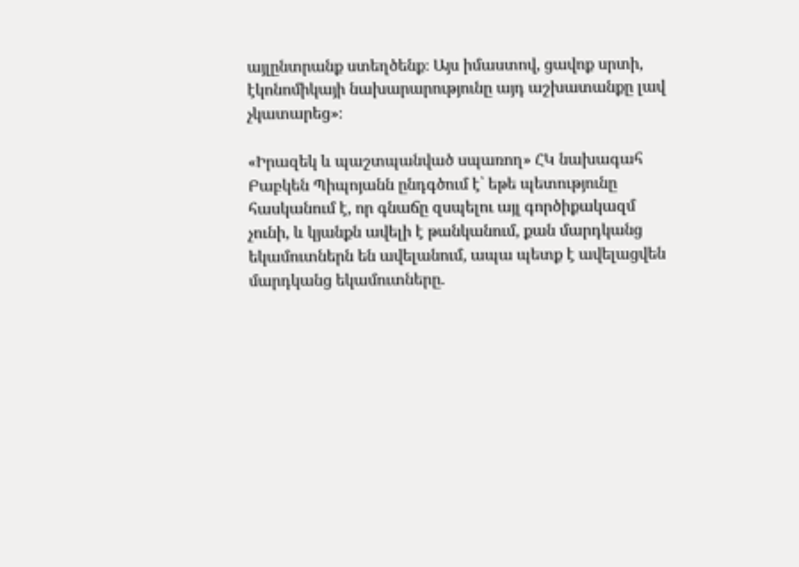այլընտրանք ստեղծենք։ Այս իմաստով, ցավոք սրտի, էկոնոմիկայի նախարարությունը այդ աշխատանքը լավ չկատարեց»։

«Իրազեկ և պաշտպանված սպառող» ՀԿ նախագահ Բաբկեն Պիպոյանն ընդգծում է՝ եթե պետությունը հասկանում է, որ գնաճը զսպելու այլ գործիքակազմ չունի, և կյանքն ավելի է թանկանում, քան մարդկանց եկամուտներն են ավելանում, ապա պետք է ավելացվեն մարդկանց եկամուտները.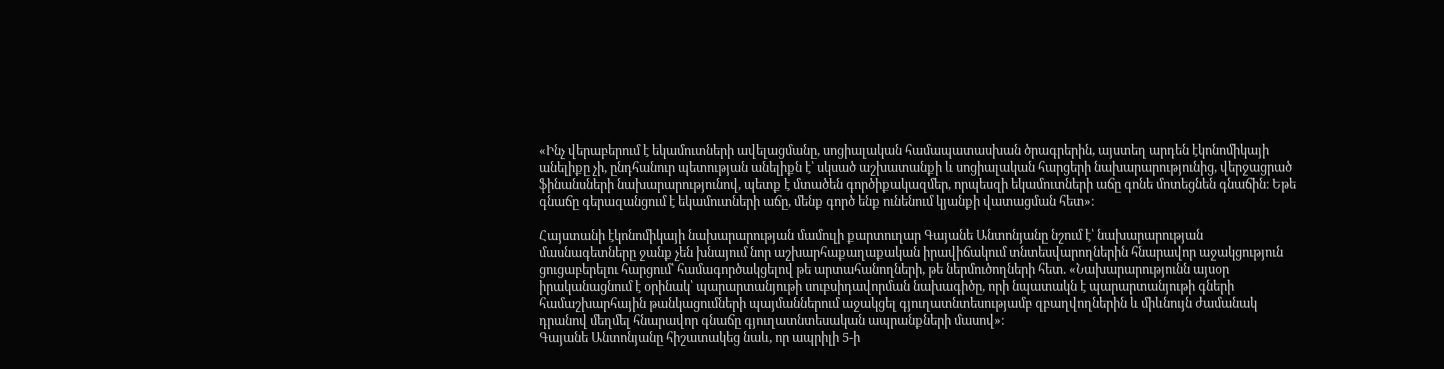«Ինչ վերաբերում է եկամուտների ավելացմանը, սոցիալական համապատասխան ծրագրերին, այստեղ արդեն էկոնոմիկայի անելիքը չի, ընդհանուր պետության անելիքն է՝ սկսած աշխատանքի և սոցիալական հարցերի նախարարությունից, վերջացրած ֆինանսների նախարարությունով, պետք է մտածեն գործիքակազմեր, որպեսզի եկամուտների աճը գոնե մոտեցնեն գնաճին։ Եթե գնաճը գերազանցում է եկամուտների աճը, մենք գործ ենք ունենում կյանքի վատացման հետ»։

Հայստանի էկոնոմիկայի նախարարության մամուլի քարտուղար Գայանե Անտոնյանը նշում է՝ նախարարության մասնագետները ջանք չեն խնայում նոր աշխարհաքաղաքական իրավիճակում տնտեսվարողներին հնարավոր աջակցություն ցուցաբերելու հարցում՝ համագործակցելով թե արտահանողների, թե ներմուծողների հետ. «Նախարարությունն այսօր իրականացնում է օրինակ՝ պարարտանյութի սուբսիդավորման նախագիծը, որի նպատակն է պարարտանյութի գների համաշխարհային թանկացումների պայմաններում աջակցել գյուղատնտեսությամբ զբաղվողներին և միևնույն ժամանակ դրանով մեղմել հնարավոր գնաճը գյուղատնտեսական ապրանքների մասով»։
Գայանե Անտոնյանը հիշատակեց նաև, որ ապրիլի 5-ի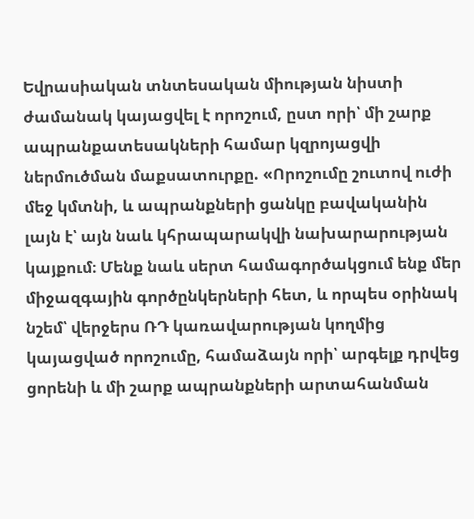Եվրասիական տնտեսական միության նիստի ժամանակ կայացվել է որոշում, ըստ որի՝ մի շարք ապրանքատեսակների համար կզրոյացվի ներմուծման մաքսատուրքը. «Որոշումը շուտով ուժի մեջ կմտնի, և ապրանքների ցանկը բավականին լայն է՝ այն նաև կհրապարակվի նախարարության կայքում։ Մենք նաև սերտ համագործակցում ենք մեր միջազգային գործընկերների հետ, և որպես օրինակ նշեմ՝ վերջերս ՌԴ կառավարության կողմից կայացված որոշումը, համաձայն որի՝ արգելք դրվեց ցորենի և մի շարք ապրանքների արտահանման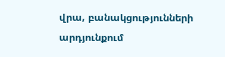վրա, բանակցությունների արդյունքում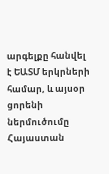արգելքը հանվել է ԵԱՏՄ երկրների համար, և այսօր ցորենի ներմուծումը Հայաստան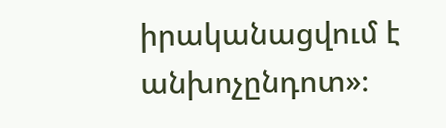իրականացվում է անխոչընդոտ»։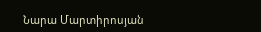Նարա Մարտիրոսյան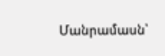Մանրամասն՝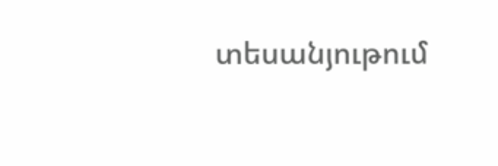տեսանյութում